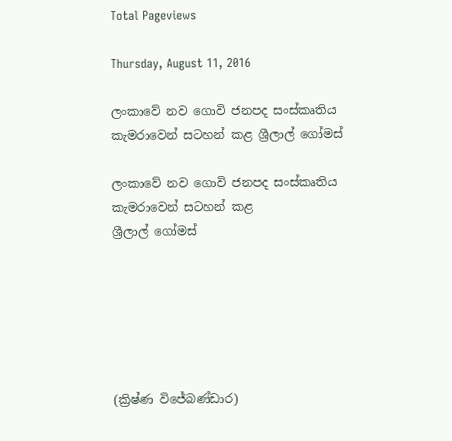Total Pageviews

Thursday, August 11, 2016

ලංකාවේ නව ගොවි ජනපද සංස්කෘතිය කැමරාවෙන් සටහන් කළ ශ්‍රීලාල් ගෝමස්

ලංකාවේ නව ගොවි ජනපද සංස්කෘතිය
කැමරාවෙන් සටහන් කළ
ශ්‍රීලාල් ගෝමස්






(ක්‍රිෂ්ණ විජේබණ්ඩාර)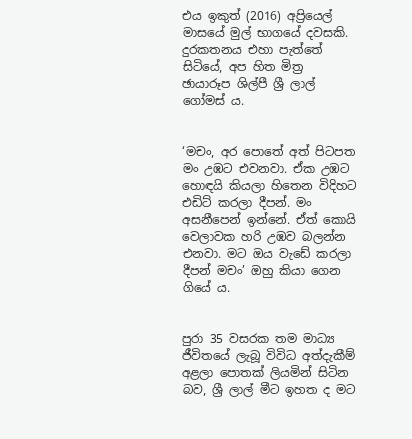එය ඉකුත් (2016) අප්‍රියෙල් මාසයේ මුල් භාගයේ දවසකි. දුරකතනය එහා පැත්තේ සිටියේ, අප හිත මිත්‍ර ඡායාරූප ශිල්පී ශ්‍රී ලාල් ගෝමස් ය.


‘මචං, අර පොතේ අත් පිටපත මං උඹට එවනවා. ඒක උඹට හොඳයි කියලා හිතෙන විදිහට එඩිට් කරලා දීපන්. මං අසනීපෙන් ඉන්නේ. ඒත් කොයි වෙලාවක හරි උඹව බලන්න එනවා. මට ඔය වැඩේ කරලා දීපන් මචං’ ඔහු කියා ගෙන ගියේ ය.


පුරා 35 වසරක තම මාධ්‍ය ජීවිතයේ ලැබූ විවිධ අත්දැකීම් අළලා පොතක් ලියමින් සිටින බව, ශ්‍රී ලාල් මීට ඉහත ද මට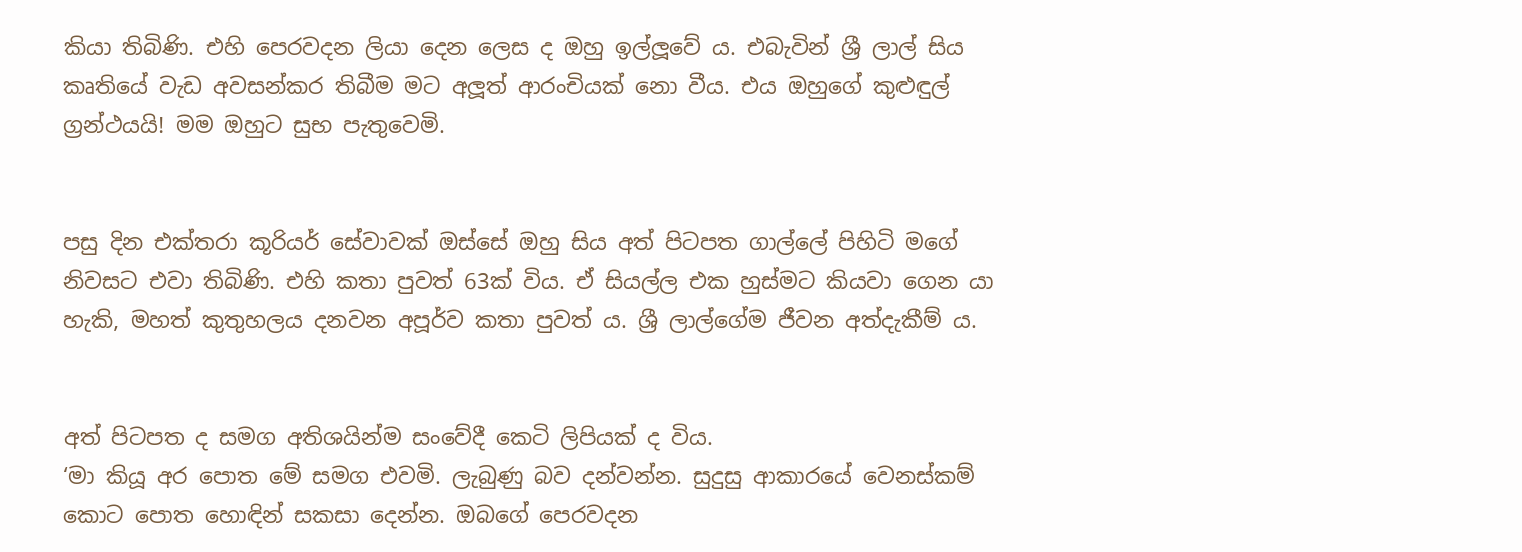කියා තිබිණි. එහි පෙරවදන ලියා දෙන ලෙස ද ඔහු ඉල්ලූවේ ය. එබැවින් ශ්‍රී ලාල් සිය කෘතියේ වැඩ අවසන්කර තිබීම මට අලූත් ආරංචියක් නො වීය. එය ඔහුගේ කුළුඳුල්  ග්‍රන්ථයයි! මම ඔහුට සුභ පැතුවෙමි.


පසු දින එක්තරා කූරියර් සේවාවක් ඔස්සේ ඔහු සිය අත් පිටපත ගාල්ලේ පිහිටි මගේ නිවසට එවා තිබිණි. එහි කතා පුවත් 63ක් විය. ඒ සියල්ල එක හුස්මට කියවා ගෙන යා හැකි, මහත් කුතුහලය දනවන අපූර්ව කතා පුවත් ය. ශ්‍රී ලාල්ගේම ජීවන අත්දැකීම් ය.


අත් පිටපත ද සමග අතිශයින්ම සංවේදී කෙටි ලිපියක් ද විය.
‘මා කියූ අර පොත මේ සමග එවමි. ලැබුණු බව දන්වන්න. සුදුසු ආකාරයේ වෙනස්කම් කොට පොත හොඳින් සකසා දෙන්න. ඔබගේ පෙරවදන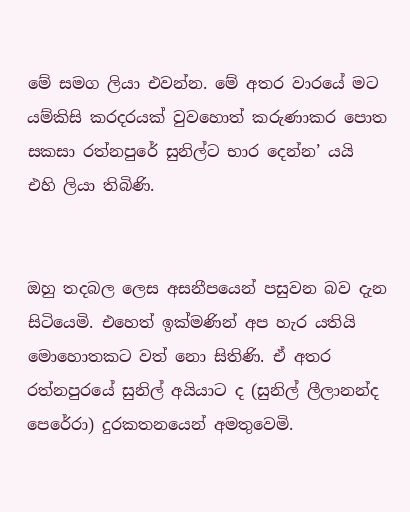මේ සමග ලියා එවන්න. මේ අතර වාරයේ මට යම්කිසි කරදරයක් වුවහොත් කරුණාකර පොත සකසා රත්නපුරේ සුනිල්ට භාර දෙන්න’ යයි එහි ලියා තිබිණි.


ඔහු තදබල ලෙස අසනීපයෙන් පසුවන බව දැන සිටියෙමි. එහෙත් ඉක්මණින් අප හැර යතියි මොහොතකට වත් නො සිතිණි. ඒ අතර රත්නපුරයේ සුනිල් අයියාට ද (සුනිල් ලීලානන්ද පෙරේරා) දුරකතනයෙන් අමතුවෙමි.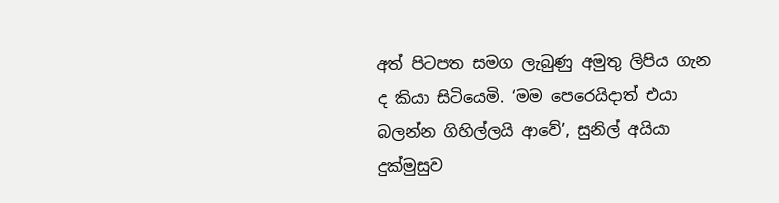අත් පිටපත සමග ලැබුණු අමුතු ලිපිය ගැන ද කියා සිටියෙමි. ‘මම පෙරෙයිදාත් එයා බලන්න ගිහිල්ලයි ආවේ’, සුනිල් අයියා දුක්මුසුව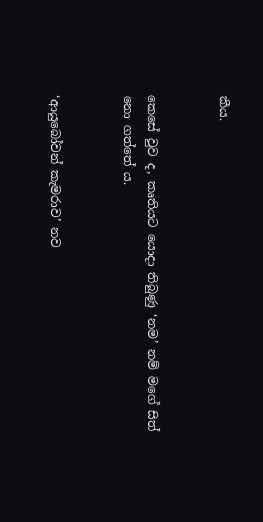කීය.


කෙසේ වුව ද, කෘතියට යොදා තිබුණු ‘නම’ නම් මගේ සිත් නො ගත්තේ ය.


‘ආයුබෝවන් කැමරාව’ නව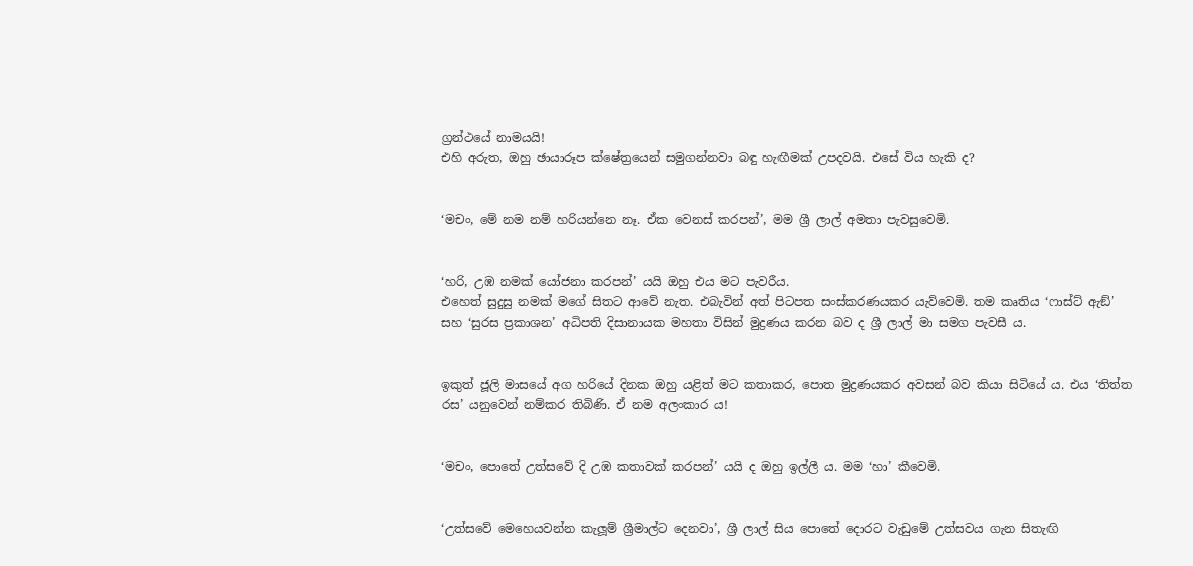ග්‍රන්ථයේ නාමයයි!
එහි අරුත, ඔහු ඡායාරූප ක්ෂේත්‍රයෙන් සමුගන්නවා බඳු හැඟීමක් උපදවයි. එසේ විය හැකි ද?


‘මචං, මේ නම නම් හරියන්නෙ නෑ. ඒක වෙනස් කරපන්’, මම ශ්‍රී ලාල් අමතා පැවසුවෙමි.


‘හරි, උඹ නමක් යෝජනා කරපන්’ යයි ඔහු එය මට පැවරීය.
එහෙත් සුදුසු නමක් මගේ සිතට ආවේ නැත. එබැවින් අත් පිටපත සංස්කරණයකර යැව්වෙමි. තම කෘතිය ‘ෆාස්ට් ඇඞ්’ සහ ‘සුරස ප්‍රකාශන’ අධිපති දිසානායක මහතා විසින් මුද්‍රණය කරන බව ද ශ්‍රී ලාල් මා සමග පැවසී ය.


ඉකුත් ජූලි මාසයේ අග හරියේ දිනක ඔහු යළිත් මට කතාකර, පොත මුද්‍රණයකර අවසන් බව කියා සිටියේ ය. එය ‘තිත්ත රස’ යනුවෙන් නම්කර තිබිණි. ඒ නම අලංකාර ය!


‘මචං, පොතේ උත්සවේ දි උඹ කතාවක් කරපන්’ යයි ද ඔහු ඉල්ලී ය. මම ‘හා’ කීවෙමි.


‘උත්සවේ මෙහෙයවන්න කැලූම් ශ්‍රීමාල්ට දෙනවා’, ශ්‍රී ලාල් සිය පොතේ දොරට වැඩුමේ උත්සවය ගැන සිතැඟි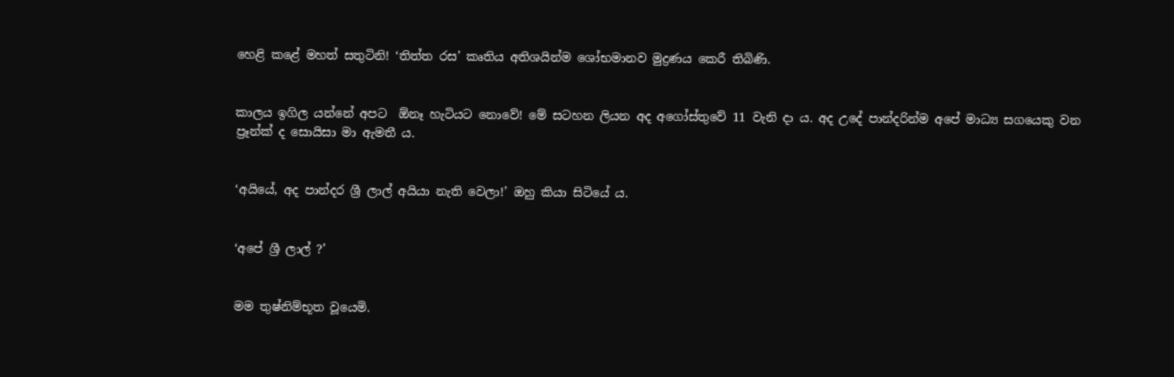හෙළි කළේ මහත් සතුටිනි! ‘තිත්ත රස’ කෘතිය අතිශයින්ම ශෝභමානව මුද්‍රණය කෙරී තිබිණි.


කාලය ඉගිල යන්නේ අපට  ඕනෑ හැටියට නොවේ! මේ සටහන ලියන අද අගෝස්තුවේ 11 වැනි දා ය. අද උදේ පාන්දරින්ම අපේ මාධ්‍ය සගයෙකු වන ප්‍රෑන්ක් ද සොයිසා මා ඇමතී ය.


‘අයියේ, අද පාන්දර ශ්‍රී ලාල් අයියා නැති වෙලා!’ ඔහු කියා සිටියේ ය.


‘අපේ ශ්‍රී ලාල් ?’


මම තුෂ්නිම්භූත වූයෙමි.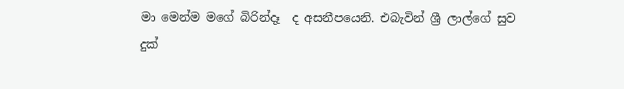මා මෙන්ම මගේ බිරින්දෑ  ද අසනීපයෙනි. එබැවින් ශ්‍රී ලාල්ගේ සුව දුක්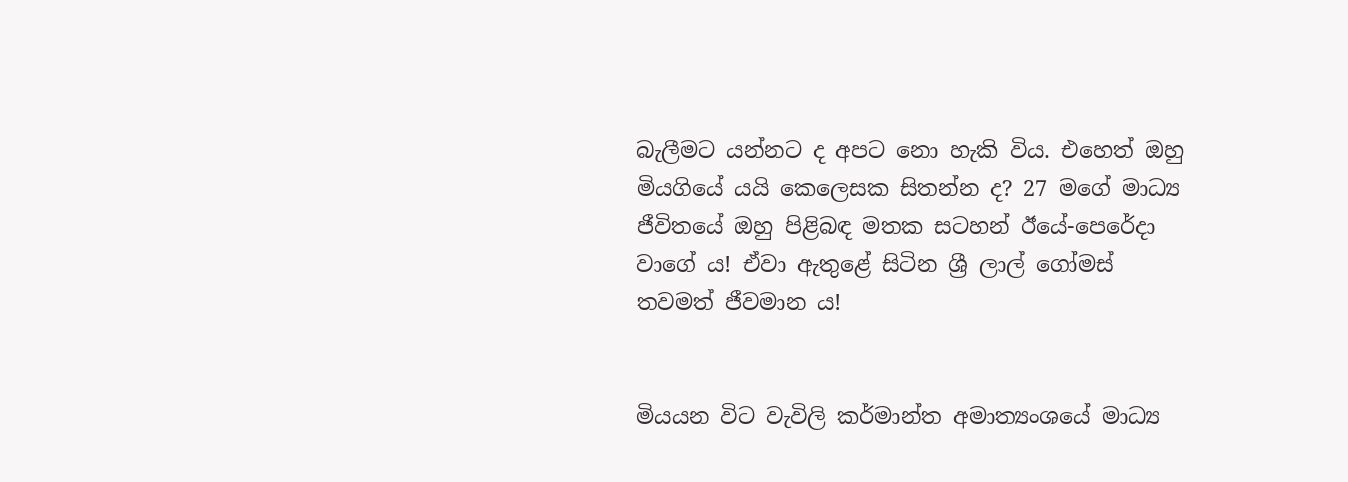බැලීමට යන්නට ද අපට නො හැකි විය. එහෙත් ඔහු මියගියේ යයි කෙලෙසක සිතන්න ද? 27 මගේ මාධ්‍ය ජීවිතයේ ඔහු පිළිබඳ මතක සටහන් ඊයේ-පෙරේදා වාගේ ය! ඒවා ඇතුළේ සිටින ශ්‍රී ලාල් ගෝමස් තවමත් ජීවමාන ය!


මියයන විට වැවිලි කර්මාන්ත අමාත්‍යංශයේ මාධ්‍ය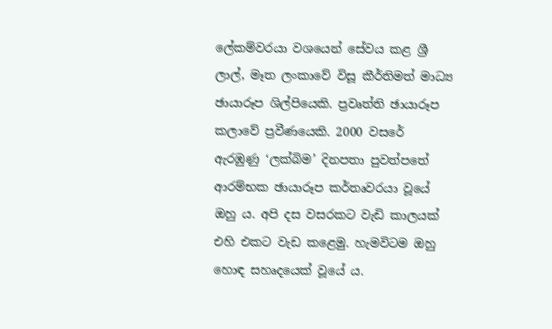ලේකම්වරයා වශයෙන් සේවය කළ ශ්‍රී ලාල්, මෑත ලංකාවේ විසූ කීර්තිමත් මාධ්‍ය ඡායාරූප ශිල්පියෙකි. ප්‍රවෘත්ති ඡායාරූප කලාවේ ප්‍රවීණයෙකි. 2000 වසරේ ඇරඹුණු ‘ලක්බිම’ දිනපතා පුවත්පතේ ආරම්භක ඡායාරූප කර්තෘවරයා වූයේ ඔහු ය. අපි දස වසරකට වැඩි කාලයක් එහි එකට වැඩ කළෙමු. හැමවිටම ඔහු හොඳ සහෘදයෙක් වූයේ ය.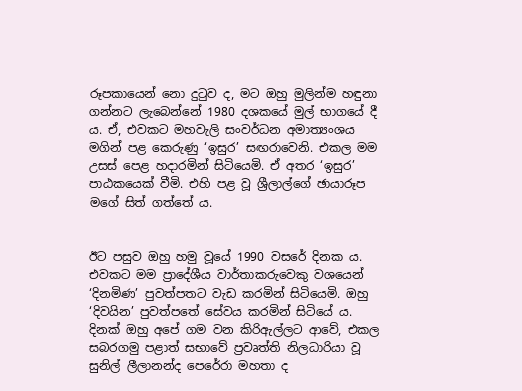රූපකායෙන් නො දුටුව ද, මට ඔහු මුලින්ම හඳුනා ගන්නට ලැබෙන්නේ 1980 දශකයේ මුල් භාගයේ දී ය. ඒ, එවකට මහවැලි සංවර්ධන අමාත්‍යංශය මගින් පළ කෙරුණු ‘ඉසුර’ සඟරාවෙනි. එකල මම උසස් පෙළ හදාරමින් සිටියෙමි. ඒ අතර ‘ඉසුර’ පාඨකයෙක් වීමි. එහි පළ වූ ශ්‍රීලාල්ගේ ඡායාරූප මගේ සිත් ගත්තේ ය.


ඊට පසුව ඔහු හමු වූයේ 1990 වසරේ දිනක ය. එවකට මම ප්‍රාදේශීය වාර්තාකරුවෙකු වශයෙන් ‘දිනමිණ’ පුවත්පතට වැඩ කරමින් සිටියෙමි. ඔහු ‘දිවයින’ පුවත්පතේ සේවය කරමින් සිටියේ ය. දිනක් ඔහු අපේ ගම වන කිරිඇල්ලට ආවේ, එකල සබරගමු පළාත් සභාවේ ප්‍රවෘත්ති නිලධාරියා වූ සුනිල් ලීලානන්ද පෙරේරා මහතා ද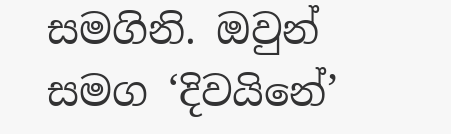සමගිනි. ඔවුන් සමග ‘දිවයිනේ’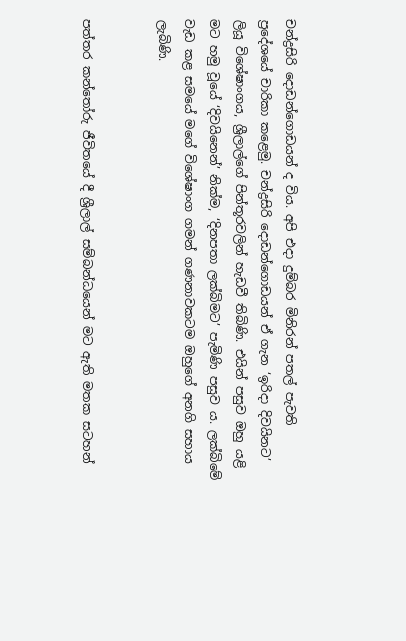චන්ද්‍රසිරි දොඩන්ගොඩයන් ද විය. අපි එදා දුම්බර මිනිරන් පතල් පැවති ප්‍රදේශයේ චාරිකා කළෙමු. චන්ද්‍රසිරි දොඩන්ගොඩයන් ඒ ගැන ‘ඉරිදා දිවයිනට’ ලියූ විශේෂාංගය, ශ්‍රීලාල්ගේ පින්තූරවලින් හැඩවී තිබිණි. එයින් පසුව ඔහු යළි මට හමු වූයේ ‘දිවයිනෙන්’ නික්ම, ‘දිනපතා ලක්බිමට’ පැමිණි පසුව ය. ලක්බිමේ වැඩ කළ සමයේ මගේ විශේෂාංග ගමන් ගණනාවකටම ඔහුගේ අනගි සහාය ලැබිණි.


පත්තර කන්තෝරු ජීවිතයේ දී ශ්‍රීලාල් සම්බන්ධයෙන් මට ඇති මතක සටහන්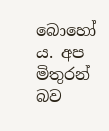බොහෝ ය. අප මිතුරන් බව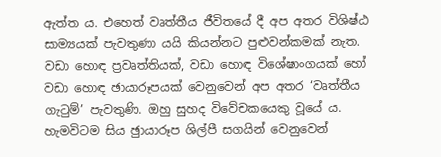ඇත්ත ය. එහෙත් වෘත්තීය ජීවිතයේ දී අප අතර විශිෂ්ඨ සාම්‍යයක් පැවතුණා යයි කියන්නට පුළුවන්කමක් නැත. වඩා හොඳ ප්‍රවෘත්තියක්, වඩා හොඳ විශේෂාංගයක් හෝ වඩා හොඳ ඡායාරූපයක් වෙනුවෙන් අප අතර ‘වෘත්තීය ගැටුම්’ පැවතුණි. ඔහු සුහද විවේචකයෙකු වූයේ ය. හැමවිටම සිය ඡුායාරූප ශිල්පී සගයින් වෙනුවෙන්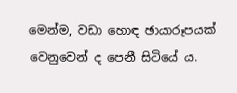මෙන්ම, වඩා හොඳ ඡායාරූපයක් වෙනුවෙන් ද පෙනී සිටියේ ය.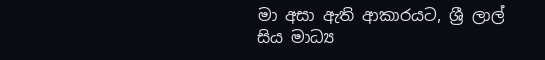මා අසා ඇති ආකාරයට, ශ්‍රී ලාල් සිය මාධ්‍ය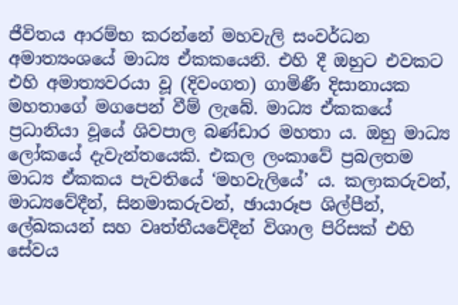ජීවිතය ආරම්භ කරන්නේ මහවැලි සංවර්ධන අමාත්‍යංශයේ මාධ්‍ය ඒකකයෙනි. එහි දී ඔහුට එවකට එහි අමාත්‍යවරයා වූ (දිවංගත) ගාමිණී දිසානායක මහතාගේ මගපෙන් වීම් ලැබේ. මාධ්‍ය ඒකකයේ ප්‍රධානියා වූයේ ශිවපාල බණ්ඩාර මහතා ය. ඔහු මාධ්‍ය ලෝකයේ දැවැන්තයෙකි. එකල ලංකාවේ ප්‍රබලතම මාධ්‍ය ඒකකය පැවතියේ ‘මහවැලියේ’ ය. කලාකරුවන්, මාධ්‍යවේදීන්, සිනමාකරුවන්, ඡායාරූප ශිල්පීන්, ලේඛකයන් සහ වෘත්තීයවේදීන් විශාල පිරිසක් එහි සේවය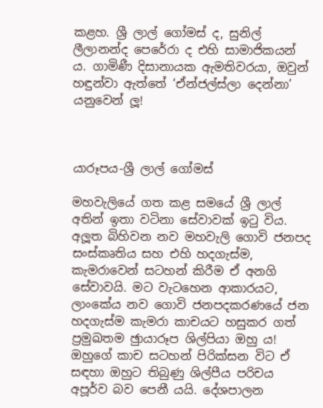කළහ. ශ්‍රී ලාල් ගෝමස් ද, සුනිල් ලීලානන්ද පෙරේරා ද එහි සාමාජිකයන් ය. ගාමිණී දිසානායක ඇමතිවරයා, ඔවුන් හඳුන්වා ඇත්තේ ‘ඒන්ජල්ස්ලා දෙන්නා’ යනුවෙන් ලූ!



යාරූපය-ශ්‍රී ලාල් ගෝමස්

මහවැලියේ ගත කළ සමයේ ශ්‍රී ලාල් අතින් ඉතා වටිනා සේවාවක් ඉටු විය. අලූත බිහිවන නව මහවැලි ගොවි ජනපද සංස්කෘතිය සහ එහි හදගැස්ම, කැමරාවෙන් සටහන් කිරීම ඒ අනගි සේවාවයි. මට වැටහෙන ආකාරයට, ලාංකේය නව ගොවි ජනපදකරණයේ ජන හදගැස්ම කැමරා කාචයට හසුකර ගත් ප්‍රමුඛතම ඡුායාරූප ශිල්පියා ඔහු ය! ඔහුගේ කාච සටහන් පිරික්සන විට ඒ සඳහා ඔහුට තිබුණු ශිල්පීය පරිචය අපූර්ව බව පෙනී යයි. දේශපාලන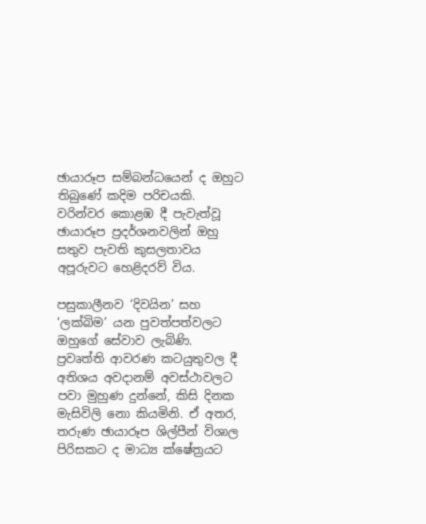ඡායාරූප සම්බන්ධයෙන් ද ඔහුට තිබුණේ කදිම පරිචයකි. වරින්වර කොළඹ දී පැවැත්වූ ඡායාරූප ප්‍රදර්ශනවලින් ඔහු සතුව පැවති කුසලතාවය අපූරුවට හෙළිදරව් විය.

පසුකාලීනව ‘දිවයින’ සහ ‘ලක්බිම’ යන පුවත්පත්වලට ඔහුගේ සේවාව ලැබිණි. ප්‍රවෘත්ති ආවරණ කටයුතුවල දී අතිශය අවදානම් අවස්ථාවලට පවා මුහුණ දුන්නේ, කිසි දිනක මැසිවිලි නො කියමිනි. ඒ අතර, තරුණ ඡායාරූප ශිල්පීන් විශාල පිරිසකට ද මාධ්‍ය ක්ෂේත්‍රයට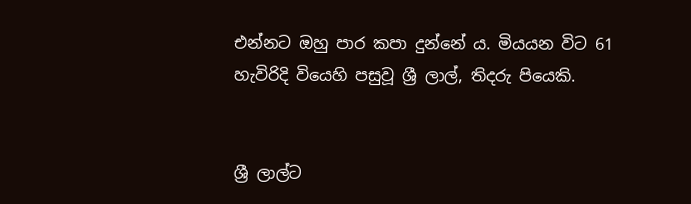එන්නට ඔහු පාර කපා දුන්නේ ය. මියයන විට 61 හැවිරිදි වියෙහි පසුවූ ශ්‍රී ලාල්, තිදරු පියෙකි.


ශ්‍රී ලාල්ට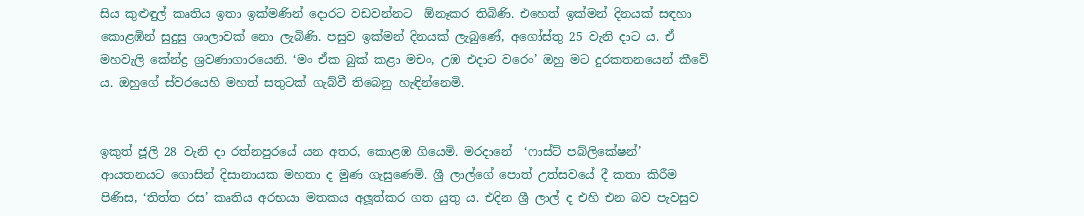සිය කුළුඳුල් කෘතිය ඉතා ඉක්මණින් දොරට වඩවන්නට  ඕනෑකර තිබිණි. එහෙත් ඉක්මන් දිනයක් සඳහා කොළඹින් සුදුසු ශාලාවක් නො ලැබිණි. පසුව ඉක්මන් දිනයක් ලැබුණේ, අගෝස්තු 25 වැනි දාට ය. ඒ මහවැලි කේන්ද්‍ර ශ්‍රවණාගාරයෙනි. ‘මං ඒක බුක් කළා මචං, උඹ එදාට වරෙං’ ඔහු මට දුරකතනයෙන් කීවේ ය. ඔහුගේ ස්වරයෙහි මහත් සතුටක් ගැබ්වී තිබෙනු හැඳින්නෙමි.


ඉකුත් ජූලි 28 වැනි දා රත්නපුරයේ යන අතර, කොළඹ ගියෙමි. මරදානේ  ‘ෆාස්ට් පබ්ලිකේෂන්’ ආයතනයට ගොසින් දිසානායක මහතා ද මුණ ගැසුණෙමි. ශ්‍රී ලාල්ගේ පොත් උත්සවයේ දී කතා කිරීම පිණිස, ‘තිත්ත රස’ කෘතිය අරභයා මතකය අලූත්කර ගත යුතු ය. එදින ශ්‍රී ලාල් ද එහි එන බව පැවසුව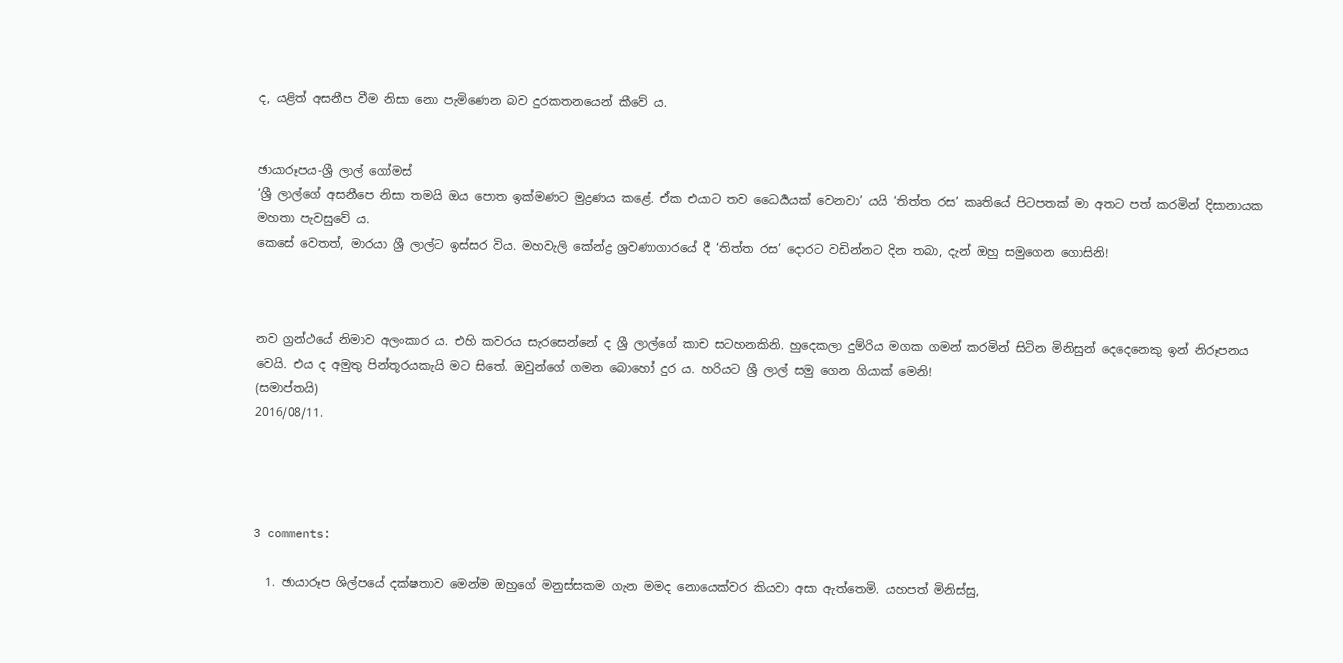ද, යළිත් අසනීප වීම නිසා නො පැමිණෙන බව දුරකතනයෙන් කීවේ ය.


ඡායාරූපය-ශ්‍රී ලාල් ගෝමස්
‘ශ්‍රී ලාල්ගේ අසනීපෙ නිසා තමයි ඔය පොත ඉක්මණට මුද්‍රණය කළේ. ඒක එයාට තව ධෛර්‍යයක් වෙනවා’ යයි ‘තිත්ත රස’ කෘතියේ පිටපතක් මා අතට පත් කරමින් දිසානායක මහතා පැවසුවේ ය.
කෙසේ වෙතත්, මාරයා ශ්‍රී ලාල්ට ඉස්සර විය. මහවැලි කේන්ද්‍ර ශ්‍රවණාගාරයේ දී ‘තිත්ත රස’ දොරට වඩින්නට දින තබා, දැන් ඔහු සමුගෙන ගොසිනි!



නව ග්‍රන්ථයේ නිමාව අලංකාර ය. එහි කවරය සැරසෙන්නේ ද ශ්‍රී ලාල්ගේ කාච සටහනකිනි. හුදෙකලා දුම්රිය මගක ගමන් කරමින් සිටින මිනිසුන් දෙදෙනෙකු ඉන් නිරූපනය වෙයි. එය ද අමුතු පින්තූරයකැයි මට සිතේ. ඔවුන්ගේ ගමන බොහෝ දුර ය. හරියට ශ්‍රී ලාල් සමු ගෙන ගියාක් මෙනි!
(සමාප්තයි)
2016/08/11.




3 comments:

  1. ඡායාරූප ශිල්පයේ දක්ෂතාව මෙන්ම ඔහුගේ මනුස්සකම ගැන මමද නොයෙක්වර කියවා අසා ඇත්තෙමි. යහපත් මිනිස්සු,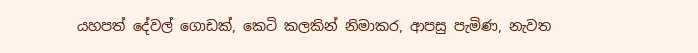යහපත් දේවල් ගොඩක්, කෙටි කලකින් නිමාකර, ආපසු පැමිණ, නැවත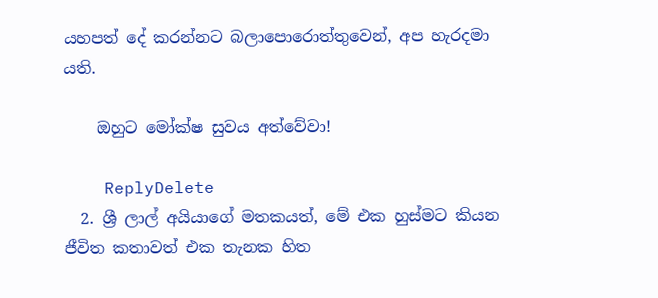යහපත් දේ කරන්නට බලාපොරොත්තුවෙන්, අප හැරදමා යති.

    ඔහුට මෝක්ෂ සුවය අත්වේවා!

    ReplyDelete
  2. ශ්‍රී ලාල් අයියාගේ මතකයත්, මේ එක හුස්මට කියන ජීවිත කතාවත් එක තැනක හිත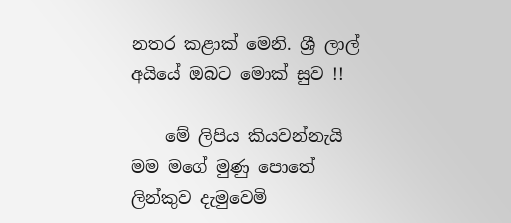නතර කළාක් මෙනි. ශ්‍රී ලාල් අයියේ ඔබට මොක් සුව !!

    මේ ලිපිය කියවන්නැයි මම මගේ මුණු පොතේ ලින්කුව දැමුවෙමි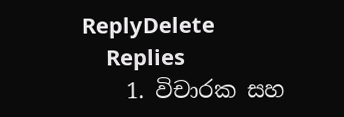ReplyDelete
    Replies
    1. විචාරක සහ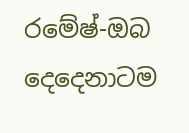රමේෂ්-ඔබ දෙදෙනාටම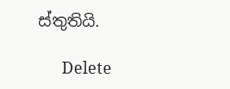ස්තුතියි.

      Delete